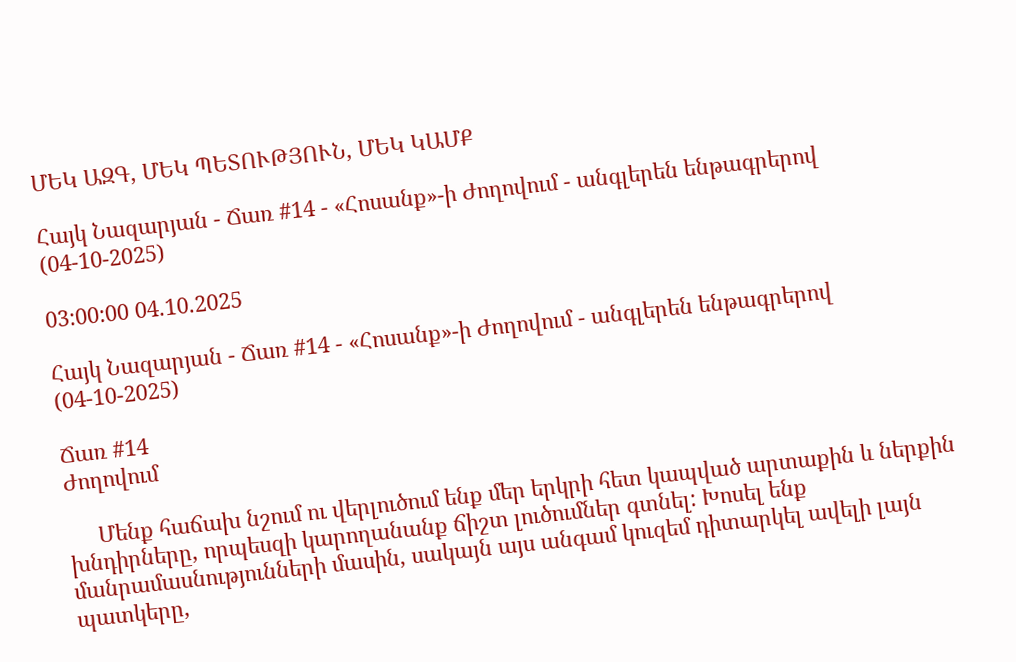ՄԵԿ ԱԶԳ, ՄԵԿ ՊԵՏՈՒԹՅՈՒՆ, ՄԵԿ ԿԱՄՔ

Հայկ Նազարյան - Ճառ #14 - «Հոսանք»-ի Ժողովում - անգլերեն ենթագրերով (04-10-2025)

03:00:00 04.10.2025

Հայկ Նազարյան - Ճառ #14 - «Հոսանք»-ի Ժողովում - անգլերեն ենթագրերով (04-10-2025)

Ճառ #14
Ժողովում

     Մենք հաճախ նշում ու վերլուծում ենք մեր երկրի հետ կապված արտաքին և ներքին խնդիրները, որպեսզի կարողանանք ճիշտ լուծումներ գտնել: Խոսել ենք մանրամասնությունների մասին, սակայն այս անգամ կուզեմ դիտարկել ավելի լայն պատկերը,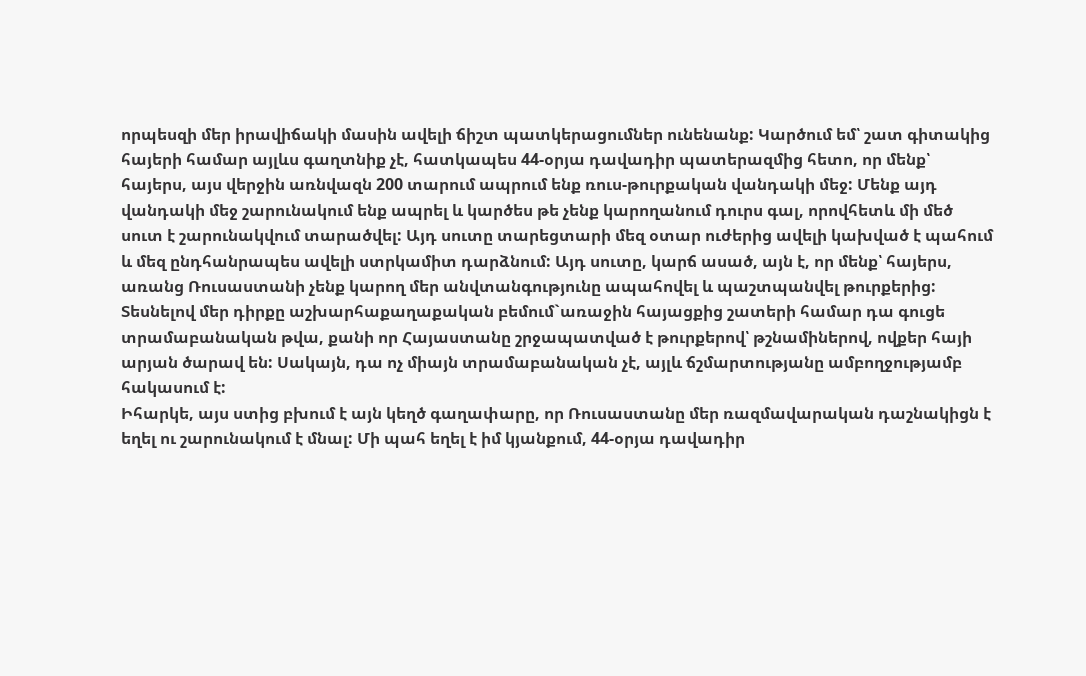որպեսզի մեր իրավիճակի մասին ավելի ճիշտ պատկերացումներ ունենանք: Կարծում եմ՝ շատ գիտակից հայերի համար այլևս գաղտնիք չէ, հատկապես 44-օրյա դավադիր պատերազմից հետո, որ մենք՝ հայերս, այս վերջին առնվազն 200 տարում ապրում ենք ռուս-թուրքական վանդակի մեջ: Մենք այդ վանդակի մեջ շարունակում ենք ապրել և կարծես թե չենք կարողանում դուրս գալ, որովհետև մի մեծ սուտ է շարունակվում տարածվել: Այդ սուտը տարեցտարի մեզ օտար ուժերից ավելի կախված է պահում և մեզ ընդհանրապես ավելի ստրկամիտ դարձնում: Այդ սուտը, կարճ ասած, այն է, որ մենք՝ հայերս, առանց Ռուսաստանի չենք կարող մեր անվտանգությունը ապահովել և պաշտպանվել թուրքերից: Տեսնելով մեր դիրքը աշխարհաքաղաքական բեմում`առաջին հայացքից շատերի համար դա գուցե տրամաբանական թվա, քանի որ Հայաստանը շրջապատված է թուրքերով՝ թշնամիներով, ովքեր հայի արյան ծարավ են: Սակայն, դա ոչ միայն տրամաբանական չէ, այլև ճշմարտությանը ամբողջությամբ հակասում է:
Իհարկե, այս ստից բխում է այն կեղծ գաղափարը, որ Ռուսաստանը մեր ռազմավարական դաշնակիցն է եղել ու շարունակում է մնալ: Մի պահ եղել է իմ կյանքում, 44-օրյա դավադիր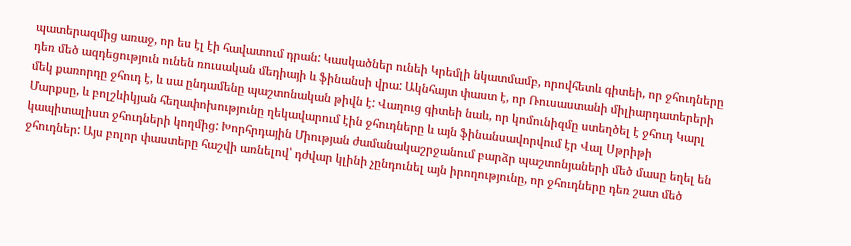պատերազմից առաջ, որ ես էլ էի հավատում դրան: Կասկածներ ունեի Կրեմլի նկատմամբ, որովհետև գիտեի, որ ջհուդները դեռ մեծ ազդեցություն ունեն ռուսական մեդիայի և ֆինանսի վրա: Ակնհայտ փաստ է, որ Ռուսաստանի միլիարդատերերի մեկ քառորդը ջհուդ է, և սա ընդամենը պաշտոնական թիվն է: Վաղուց գիտեի նաև, որ կոմունիզմը ստեղծել է ջհուդ Կարլ Մարքսը, և բոլշևիկյան հեղափոխությունը ղեկավարում էին ջհուդները և այն ֆինանսավորվում էր Վալ Սթրիթի կապիտալիստ ջհուդների կողմից: Խորհրդային Միության ժամանակաշրջանում բարձր պաշտոնյաների մեծ մասը եղել են ջհուդներ: Այս բոլոր փաստերը հաշվի առնելով՝ դժվար կլինի չընդունել այն իրողությունը, որ ջհուդները դեռ շատ մեծ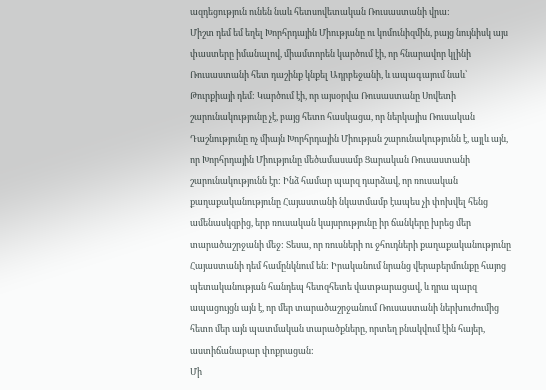ազդեցություն ունեն նաև հետսովետական Ռուսաստանի վրա:
Միշտ դեմ եմ եղել Խորհրդային Միությանը ու կոմունիզմին, բայց նույնիսկ այս փաստերը իմանալով, միամտորեն կարծում էի, որ հնարավոր կլինի Ռուսաստանի հետ դաշինք կնքել Ադրբեջանի, և ապագայում նաև՝ Թուրքիայի դեմ: Կարծում էի, որ այսօրվա Ռուսաստանը Սովետի շարունակությունը չէ, բայց հետո հասկացա, որ ներկայիս Ռուսական Դաշնությունը ոչ միայն Խորհրդային Միության շարունակությունն է, այլև այն, որ Խորհրդային Միությունը մեծամասամբ Ցարական Ռուսաստանի շարունակությունն էր: Ինձ համար պարզ դարձավ, որ ռուսական քաղաքականությունը Հայաստանի նկատմամբ էապես չի փոխվել հենց ամենասկզբից, երբ ռուսական կայսրությունը իր ճանկերը խրեց մեր տարածաշրջանի մեջ: Տեսա, որ ռուսների ու ջհուդների քաղաքականությունը Հայաստանի դեմ համընկնում են: Իրականում նրանց վերաբերմունքը հայոց պետականության հանդեպ հետզհետե վատթարացավ, և դրա պարզ ապացույցն այն է, որ մեր տարածաշրջանում Ռուսաստանի ներխուժումից հետո մեր այն պատմական տարածքները, որտեղ բնակվում էին հայեր, աստիճանաբար փոքրացան:
Մի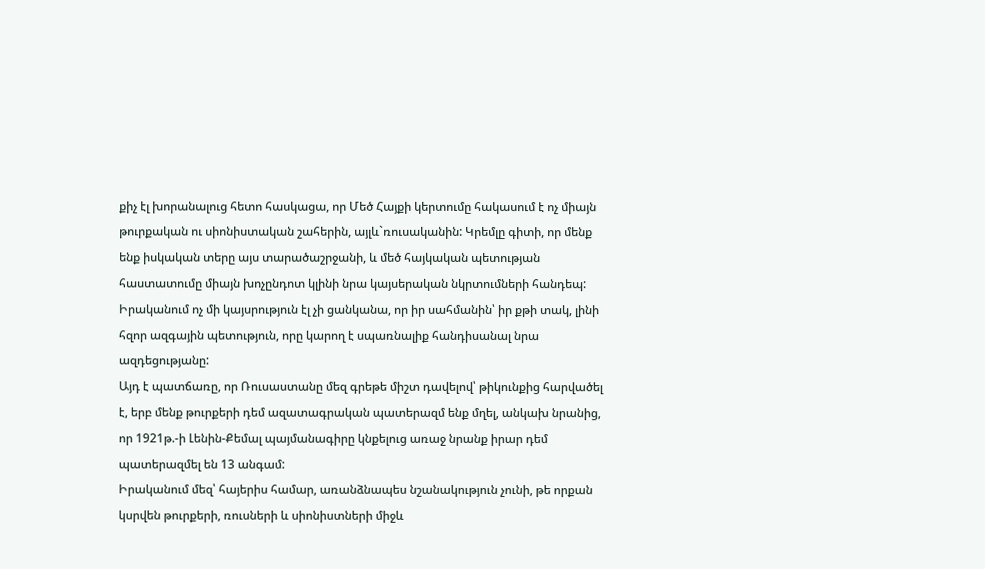քիչ էլ խորանալուց հետո հասկացա, որ Մեծ Հայքի կերտումը հակասում է ոչ միայն թուրքական ու սիոնիստական շահերին, այլև`ռուսականին: Կրեմլը գիտի, որ մենք ենք իսկական տերը այս տարածաշրջանի, և մեծ հայկական պետության հաստատումը միայն խոչընդոտ կլինի նրա կայսերական նկրտումների հանդեպ: Իրականում ոչ մի կայսրություն էլ չի ցանկանա, որ իր սահմանին՝ իր քթի տակ, լինի հզոր ազգային պետություն, որը կարող է սպառնալիք հանդիսանալ նրա ազդեցությանը:
Այդ է պատճառը, որ Ռուսաստանը մեզ գրեթե միշտ դավելով՝ թիկունքից հարվածել է, երբ մենք թուրքերի դեմ ազատագրական պատերազմ ենք մղել, անկախ նրանից, որ 1921թ.-ի Լենին-Քեմալ պայմանագիրը կնքելուց առաջ նրանք իրար դեմ պատերազմել են 13 անգամ:
Իրականում մեզ՝ հայերիս համար, առանձնապես նշանակություն չունի, թե որքան կսրվեն թուրքերի, ռուսների և սիոնիստների միջև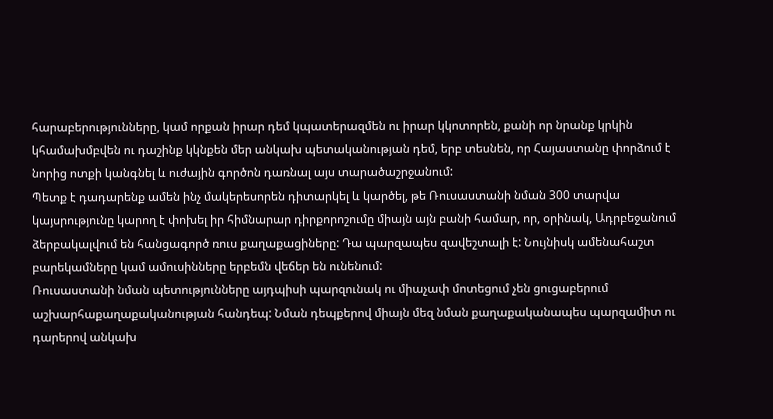հարաբերությունները, կամ որքան իրար դեմ կպատերազմեն ու իրար կկոտորեն, քանի որ նրանք կրկին կհամախմբվեն ու դաշինք կկնքեն մեր անկախ պետականության դեմ, երբ տեսնեն, որ Հայաստանը փորձում է նորից ոտքի կանգնել և ուժային գործոն դառնալ այս տարածաշրջանում:
Պետք է դադարենք ամեն ինչ մակերեսորեն դիտարկել և կարծել, թե Ռուսաստանի նման 300 տարվա կայսրությունը կարող է փոխել իր հիմնարար դիրքորոշումը միայն այն բանի համար, որ, օրինակ, Ադրբեջանում ձերբակալվում են հանցագործ ռուս քաղաքացիները: Դա պարզապես զավեշտալի է: Նույնիսկ ամենահաշտ բարեկամները կամ ամուսինները երբեմն վեճեր են ունենում:
Ռուսաստանի նման պետությունները այդպիսի պարզունակ ու միաչափ մոտեցում չեն ցուցաբերում աշխարհաքաղաքականության հանդեպ: Նման դեպքերով միայն մեզ նման քաղաքականապես պարզամիտ ու դարերով անկախ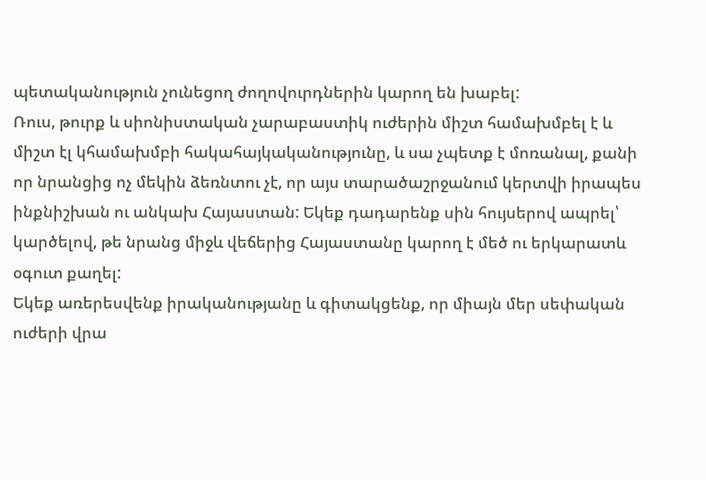պետականություն չունեցող ժողովուրդներին կարող են խաբել:
Ռուս, թուրք և սիոնիստական չարաբաստիկ ուժերին միշտ համախմբել է և միշտ էլ կհամախմբի հակահայկականությունը, և սա չպետք է մոռանալ, քանի որ նրանցից ոչ մեկին ձեռնտու չէ, որ այս տարածաշրջանում կերտվի իրապես ինքնիշխան ու անկախ Հայաստան: Եկեք դադարենք սին հույսերով ապրել՝ կարծելով, թե նրանց միջև վեճերից Հայաստանը կարող է մեծ ու երկարատև օգուտ քաղել:
Եկեք առերեսվենք իրականությանը և գիտակցենք, որ միայն մեր սեփական ուժերի վրա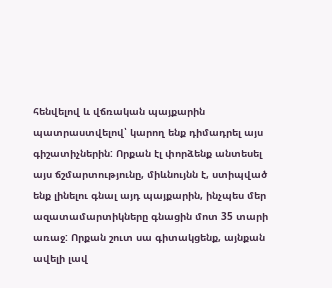հենվելով և վճռական պայքարին պատրաստվելով՝ կարող ենք դիմադրել այս գիշատիչներին: Որքան էլ փորձենք անտեսել այս ճշմարտությունը, միևնույնն է, ստիպված ենք լինելու գնալ այդ պայքարին, ինչպես մեր ազատամարտիկները գնացին մոտ 35 տարի առաջ: Որքան շուտ սա գիտակցենք, այնքան ավելի լավ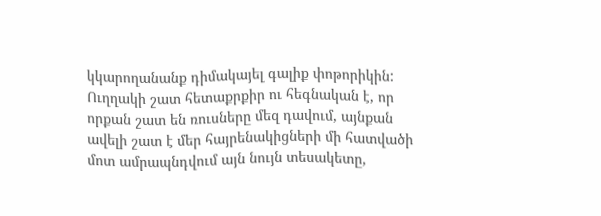կկարողանանք դիմակայել գալիք փոթորիկին:
Ուղղակի շատ հետաքրքիր ու հեգնական է, որ որքան շատ են ռուսները մեզ դավում, այնքան ավելի շատ է մեր հայրենակիցների մի հատվածի մոտ ամրապնդվում այն նույն տեսակետը,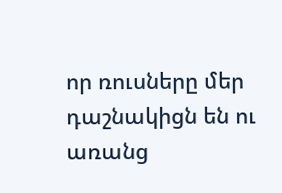որ ռուսները մեր դաշնակիցն են ու առանց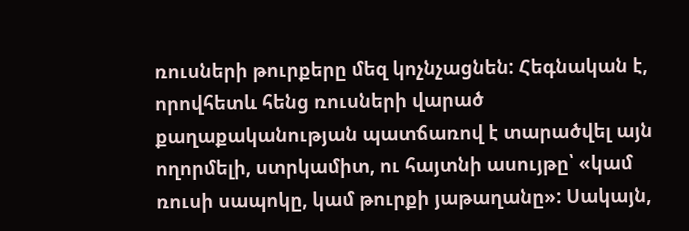ռուսների թուրքերը մեզ կոչնչացնեն: Հեգնական է, որովհետև հենց ռուսների վարած քաղաքականության պատճառով է տարածվել այն ողորմելի, ստրկամիտ, ու հայտնի ասույթը՝ «կամ ռուսի սապոկը, կամ թուրքի յաթաղանը»: Սակայն,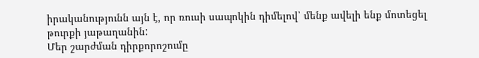իրականությունն այն է, որ ռուսի սապոկին դիմելով՝ մենք ավելի ենք մոտեցել թուրքի յաթաղանին:
Մեր շարժման դիրքորոշումը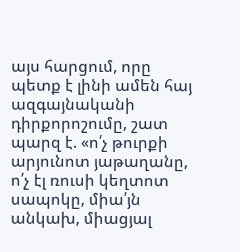այս հարցում, որը պետք է լինի ամեն հայ ազգայնականի դիրքորոշումը, շատ պարզ է. «ո՛չ թուրքի արյունոտ յաթաղանը, ո՛չ էլ ռուսի կեղտոտ սապոկը, միա՛յն անկախ, միացյալ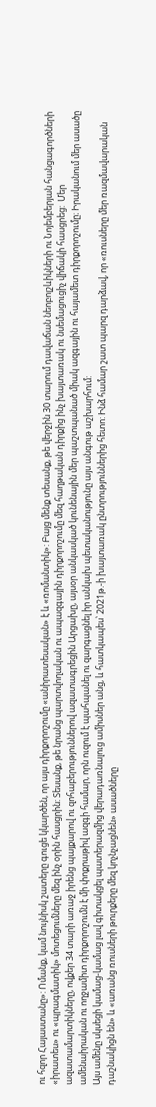ու հզոր Հայաստանը»: Ոմանք, կամ նույնիսկ շատերը գուցե կկարծեն, որ այս դիրքորոշումը «անիրատեսական» է և «ռոմանտիկ»: Բայց մենք տեսանք, թե վերջին 30 տարում դավաճան նեոբոլշևիկների ու Նոյեմբերյան հանցագործների «իրատես» ու «պրագմատիկ» մոտեցումները մեզ ինչ օրին հասցրին: Տեսանք, թե նրանց պարտվողական ու ապազգային դիրքորոշումը մեզ հաղթական դիրքից ինչ խայտառակ ու նսեմացուցիչ վիճակի հասցրեց:  Մեր ազատամարտիկները, ովքեր 34 տարի առաջ իրենց պայքարով ու զոհաբերություններով ազատագրեցին Արցախը, այսօր անկասկած կունենային մեր պաշտպանած միակ ազգային ու հայամետ դիրքորոշումը։ Իրականում մեր ասածը ամենաիրական ու ողջամիտ դիրքորոշումն է մի փոքրաթիվ ազգի համար, որն ուզում է պահպանել ու զարգացնել իր անկախ պետականությունը այս անգութ աշխարհում:
Այս ամենը սկսեցի կամաց-կամաց լավ գիտակցել պատերազմից վերադառնալուց ամիսներ անց, և հատկապես՝ 2021թ.-ի խայտառակ ընտրություններից հետո: Ինձ համար շատ պարզ դարձավ, որ «ռուսները մեր ռազմավարական դաշնակիցն են» և «առանց ռուսների թուրքերը մեզ կոչնչացնեն» ասածները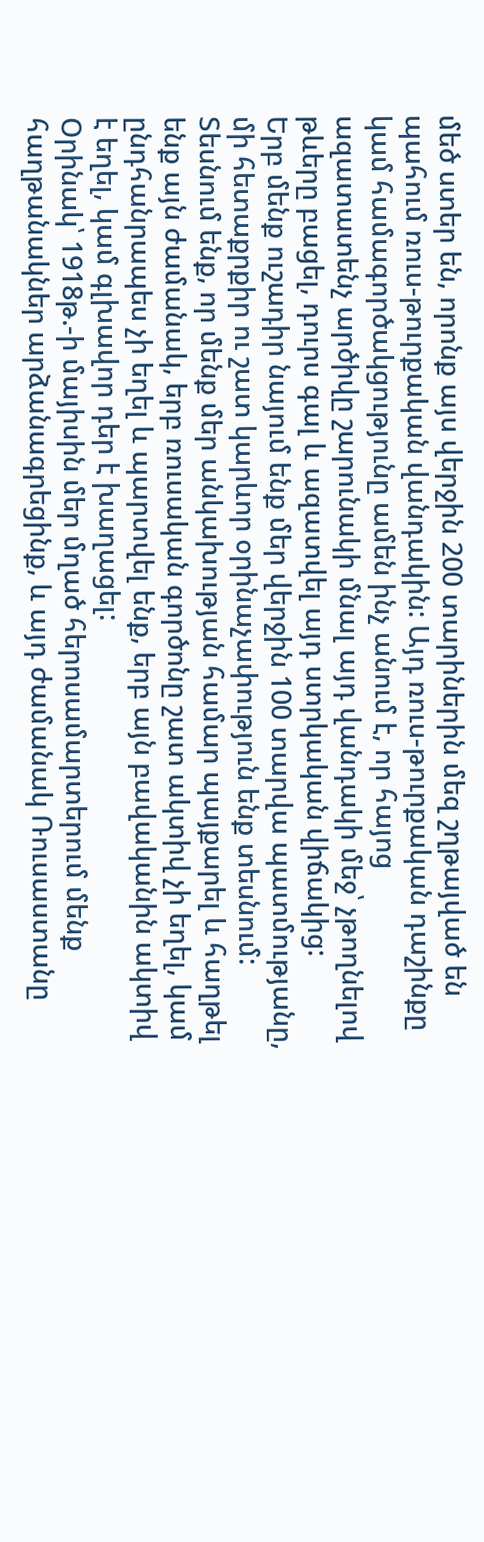մեծ ստեր են, որոնք այս վերջին 200 տարիներին մեզ շղթայված են պահում ռուս-թուրքական վանդակին: Այդ ռուս-թուրքական դաշինքը կամ համագործակցությունը ամեն ինչ անում է, որ հայոց ազատատենչ արծիվը շարունակի մնալ այդ վանդակի մեջ՝ չթողնելով թևերը բացել, դուրս գալ և ազատվել այդ ստրկական վիճակից:
Երբ մենք ուշադիր նայում ենք մեր վերջին 100 տարվա պատմությանը, մի հետաքրքիր ու շատ կարևոր օրինաչափություն ենք տեսնում: Տեսնում ենք, որ մենք մեր անկախության համար պայքարել և հաղթել ենք այն ժամանակ, երբ ռուսական գործոնը շատ ակտիվ չի եղել, կամ ընդհանրապես չի եղել և պարտվել ենք, երբ այն բավականին ակտիվ է եղել, կամ գլխավոր դեր է խաղացել:
Օրինակ՝ 1918թ.-ի մայիսին մեր մղած հերոսամարտերում մենք հաղթանակներ արձանագրեցինք, և այդ ժամանակ Ռուսաստանը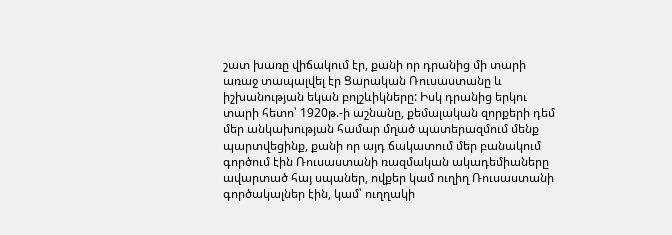շատ խառը վիճակում էր, քանի որ դրանից մի տարի առաջ տապալվել էր Ցարական Ռուսաստանը և իշխանության եկան բոլշևիկները: Իսկ դրանից երկու տարի հետո՝ 1920թ.-ի աշնանը, քեմալական զորքերի դեմ մեր անկախության համար մղած պատերազմում մենք պարտվեցինք, քանի որ այդ ճակատում մեր բանակում գործում էին Ռուսաստանի ռազմական ակադեմիաները ավարտած հայ սպաներ, ովքեր կամ ուղիղ Ռուսաստանի գործակալներ էին, կամ՝ ուղղակի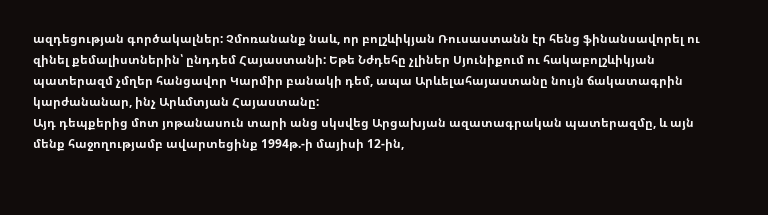ազդեցության գործակալներ: Չմոռանանք նաև, որ բոլշևիկյան Ռուսաստանն էր հենց ֆինանսավորել ու զինել քեմալիստներին՝ ընդդեմ Հայաստանի: Եթե Նժդեհը չլիներ Սյունիքում ու հակաբոլշևիկյան պատերազմ չմղեր հանցավոր Կարմիր բանակի դեմ, ապա Արևելահայաստանը նույն ճակատագրին կարժանանար, ինչ Արևմտյան Հայաստանը:
Այդ դեպքերից մոտ յոթանասուն տարի անց սկսվեց Արցախյան ազատագրական պատերազմը, և այն մենք հաջողությամբ ավարտեցինք 1994թ.-ի մայիսի 12-ին,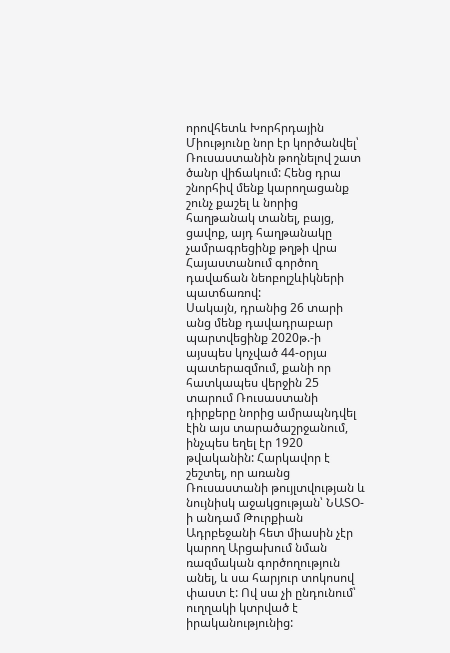որովհետև Խորհրդային Միությունը նոր էր կործանվել՝ Ռուսաստանին թողնելով շատ ծանր վիճակում: Հենց դրա շնորհիվ մենք կարողացանք շունչ քաշել և նորից հաղթանակ տանել, բայց, ցավոք, այդ հաղթանակը չամրագրեցինք թղթի վրա Հայաստանում գործող դավաճան նեոբոլշևիկների պատճառով:
Սակայն, դրանից 26 տարի անց մենք դավադրաբար պարտվեցինք 2020թ.-ի այսպես կոչված 44-օրյա պատերազմում, քանի որ հատկապես վերջին 25 տարում Ռուսաստանի դիրքերը նորից ամրապնդվել էին այս տարածաշրջանում, ինչպես եղել էր 1920 թվականին: Հարկավոր է շեշտել, որ առանց Ռուսաստանի թույլտվության և նույնիսկ աջակցության՝ ՆԱՏՕ-ի անդամ Թուրքիան Ադրբեջանի հետ միասին չէր կարող Արցախում նման ռազմական գործողություն անել, և սա հարյուր տոկոսով փաստ է: Ով սա չի ընդունում՝ ուղղակի կտրված է իրականությունից: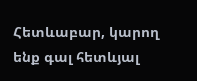Հետևաբար, կարող ենք գալ հետևյալ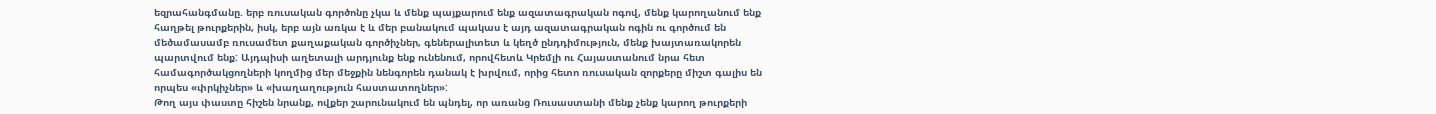եզրահանգմանը. երբ ռուսական գործոնը չկա և մենք պայքարում ենք ազատագրական ոգով, մենք կարողանում ենք հաղթել թուրքերին, իսկ, երբ այն առկա է և մեր բանակում պակաս է այդ ազատագրական ոգին ու գործում են մեծամասամբ ռուսամետ քաղաքական գործիչներ, գեներալիտետ և կեղծ ընդդիմություն, մենք խայտառակորեն պարտվում ենք: Այդպիսի աղետալի արդյունք ենք ունենում, որովհետև Կրեմլի ու Հայաստանում նրա հետ համագործակցողների կողմից մեր մեջքին նենգորեն դանակ է խրվում, որից հետո ռուսական զորքերը միշտ գալիս են որպես «փրկիչներ» և «խաղաղություն հաստատողներ»:
Թող այս փաստը հիշեն նրանք, ովքեր շարունակում են պնդել, որ առանց Ռուսաստանի մենք չենք կարող թուրքերի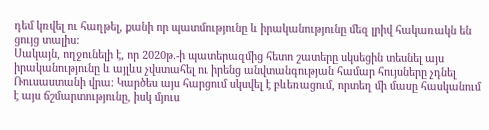դեմ կռվել ու հաղթել, քանի որ պատմությունը և իրականությունը մեզ լրիվ հակառակն են ցույց տալիս:
Սակայն, ողջունելի է, որ 2020թ.-ի պատերազմից հետո շատերը սկսեցին տեսնել այս իրականությունը և այլևս չվստահել ու իրենց անվտանգության համար հույսները չդնել Ռուսաստանի վրա: Կարծես այս հարցում սկսվել է բևեռացում, որտեղ մի մասը հասկանում է այս ճշմարտությունը, իսկ մյուս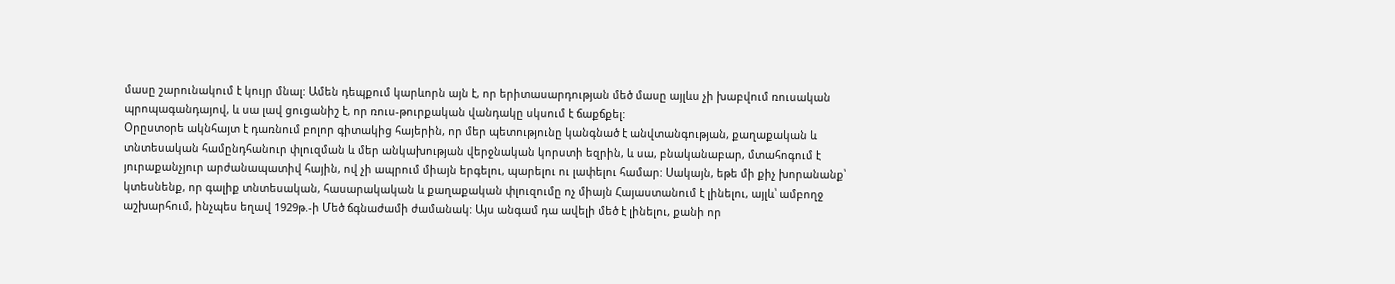մասը շարունակում է կույր մնալ: Ամեն դեպքում կարևորն այն է, որ երիտասարդության մեծ մասը այլևս չի խաբվում ռուսական պրոպագանդայով, և սա լավ ցուցանիշ է, որ ռուս-թուրքական վանդակը սկսում է ճաքճքել:
Օրըստօրե ակնհայտ է դառնում բոլոր գիտակից հայերին, որ մեր պետությունը կանգնած է անվտանգության, քաղաքական և տնտեսական համընդհանուր փլուզման և մեր անկախության վերջնական կորստի եզրին, և սա, բնականաբար, մտահոգում է յուրաքանչյուր արժանապատիվ հային, ով չի ապրում միայն երգելու, պարելու ու լափելու համար: Սակայն, եթե մի քիչ խորանանք՝ կտեսնենք, որ գալիք տնտեսական, հասարակական և քաղաքական փլուզումը ոչ միայն Հայաստանում է լինելու, այլև՝ ամբողջ աշխարհում, ինչպես եղավ 1929թ.-ի Մեծ ճգնաժամի ժամանակ: Այս անգամ դա ավելի մեծ է լինելու, քանի որ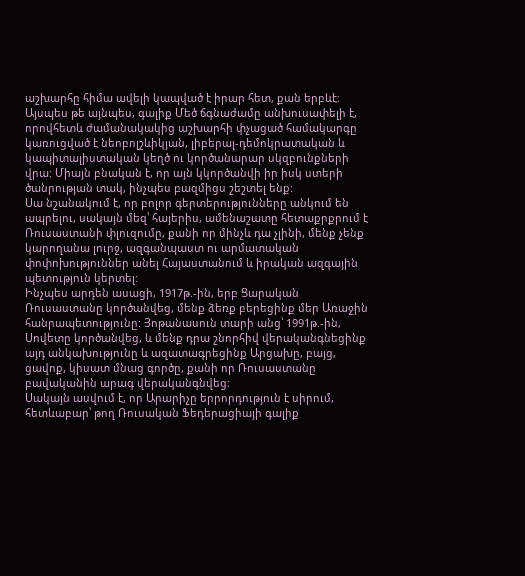աշխարհը հիմա ավելի կապված է իրար հետ, քան երբևէ: Այսպես թե այնպես, գալիք Մեծ ճգնաժամը անխուսափելի է, որովհետև ժամանակակից աշխարհի փչացած համակարգը կառուցված է նեոբոլշևիկյան, լիբերալ-դեմոկրատական և կապիտալիստական կեղծ ու կործանարար սկզբունքների վրա: Միայն բնական է, որ այն կկործանվի իր իսկ ստերի ծանրության տակ, ինչպես բազմիցս շեշտել ենք:
Սա նշանակում է, որ բոլոր գերտերությունները անկում են ապրելու, սակայն մեզ՝ հայերիս, ամենաշատը հետաքրքրում է Ռուսաստանի փլուզումը, քանի որ մինչև դա չլինի, մենք չենք կարողանա լուրջ, ազգանպաստ ու արմատական փոփոխություններ անել Հայաստանում և իրական ազգային պետություն կերտել:
Ինչպես արդեն ասացի, 1917թ.-ին, երբ Ցարական Ռուսաստանը կործանվեց, մենք ձեռք բերեցինք մեր Առաջին հանրապետությունը: Յոթանասուն տարի անց՝ 1991թ.-ին, Սովետը կործանվեց, և մենք դրա շնորհիվ վերականգնեցինք այդ անկախությունը և ազատագրեցինք Արցախը, բայց, ցավոք, կիսատ մնաց գործը, քանի որ Ռուսաստանը բավականին արագ վերականգնվեց:
Սակայն ասվում է, որ Արարիչը երրորդություն է սիրում, հետևաբար՝ թող Ռուսական Ֆեդերացիայի գալիք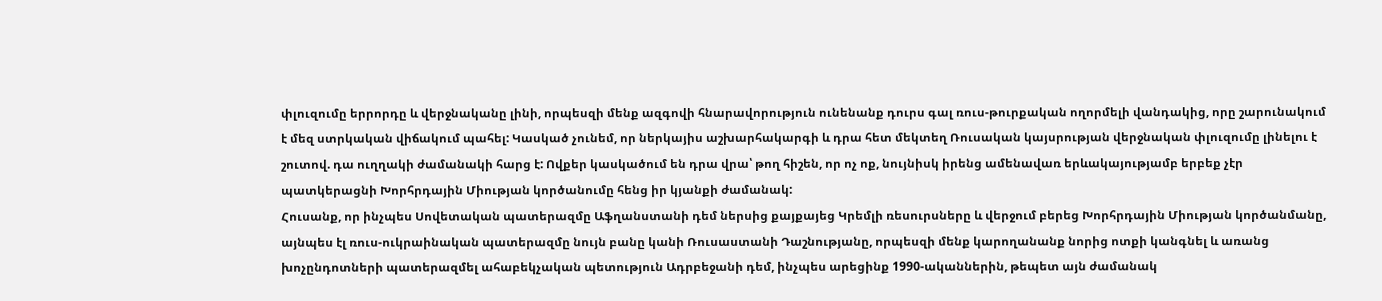փլուզումը երրորդը և վերջնականը լինի, որպեսզի մենք ազգովի հնարավորություն ունենանք դուրս գալ ռուս-թուրքական ողորմելի վանդակից, որը շարունակում է մեզ ստրկական վիճակում պահել: Կասկած չունեմ, որ ներկայիս աշխարհակարգի և դրա հետ մեկտեղ Ռուսական կայսրության վերջնական փլուզումը լինելու է շուտով. դա ուղղակի ժամանակի հարց է: Ովքեր կասկածում են դրա վրա՝ թող հիշեն, որ ոչ ոք, նույնիսկ իրենց ամենավառ երևակայությամբ երբեք չէր պատկերացնի Խորհրդային Միության կործանումը հենց իր կյանքի ժամանակ:
Հուսանք, որ ինչպես Սովետական պատերազմը Աֆղանստանի դեմ ներսից քայքայեց Կրեմլի ռեսուրսները և վերջում բերեց Խորհրդային Միության կործանմանը, այնպես էլ ռուս-ուկրաինական պատերազմը նույն բանը կանի Ռուսաստանի Դաշնությանը, որպեսզի մենք կարողանանք նորից ոտքի կանգնել և առանց խոչընդոտների պատերազմել ահաբեկչական պետություն Ադրբեջանի դեմ, ինչպես արեցինք 1990-ականներին, թեպետ այն ժամանակ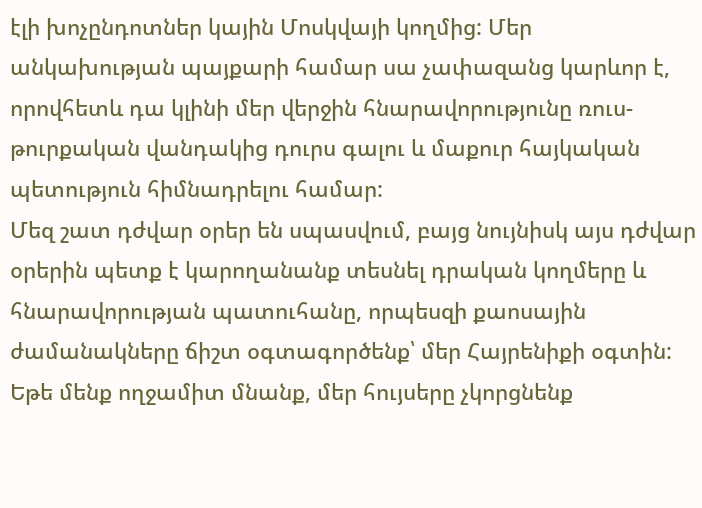էլի խոչընդոտներ կային Մոսկվայի կողմից: Մեր անկախության պայքարի համար սա չափազանց կարևոր է, որովհետև դա կլինի մեր վերջին հնարավորությունը ռուս-թուրքական վանդակից դուրս գալու և մաքուր հայկական պետություն հիմնադրելու համար:
Մեզ շատ դժվար օրեր են սպասվում, բայց նույնիսկ այս դժվար օրերին պետք է կարողանանք տեսնել դրական կողմերը և հնարավորության պատուհանը, որպեսզի քաոսային ժամանակները ճիշտ օգտագործենք՝ մեր Հայրենիքի օգտին: Եթե մենք ողջամիտ մնանք, մեր հույսերը չկորցնենք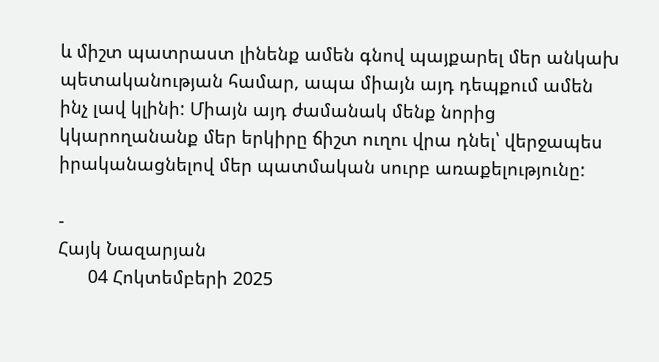և միշտ պատրաստ լինենք ամեն գնով պայքարել մեր անկախ պետականության համար, ապա միայն այդ դեպքում ամեն ինչ լավ կլինի: Միայն այդ ժամանակ մենք նորից կկարողանանք մեր երկիրը ճիշտ ուղու վրա դնել՝ վերջապես իրականացնելով մեր պատմական սուրբ առաքելությունը:

-
Հայկ Նազարյան
      04 Հոկտեմբերի 2025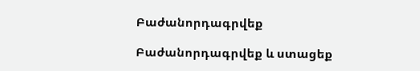Բաժանորդագրվեք

Բաժանորդագրվեք և ստացեք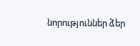նորություններ ձեր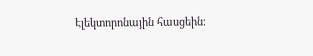Էլեկտորոնային հասցեին։